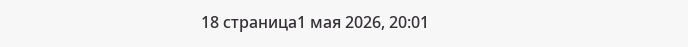18 страница1 мая 2026, 20:01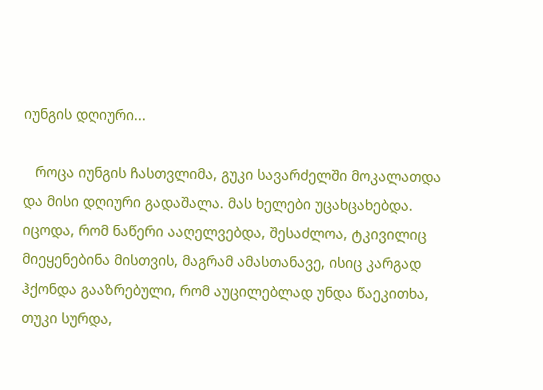იუნგის დღიური...

   როცა იუნგის ჩასთვლიმა, გუკი სავარძელში მოკალათდა და მისი დღიური გადაშალა. მას ხელები უცახცახებდა. იცოდა, რომ ნაწერი ააღელვებდა, შესაძლოა, ტკივილიც მიეყენებინა მისთვის, მაგრამ ამასთანავე, ისიც კარგად ჰქონდა გააზრებული, რომ აუცილებლად უნდა წაეკითხა, თუკი სურდა,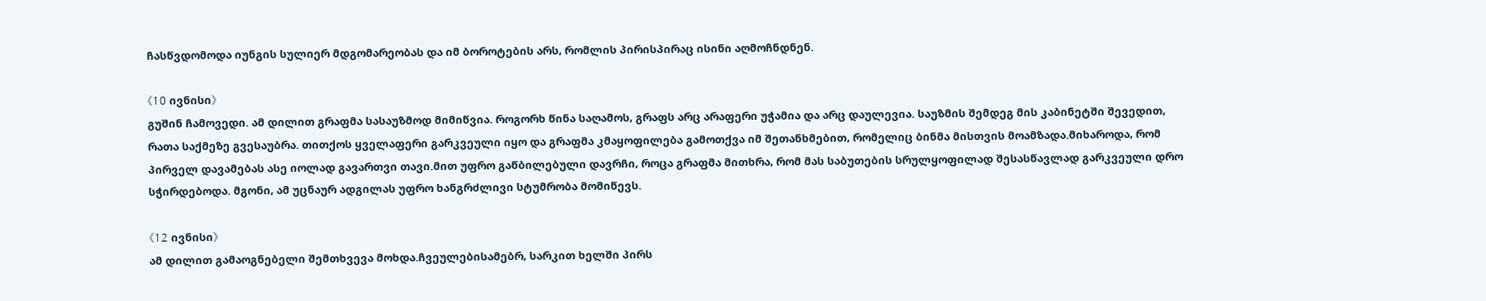ჩასწვდომოდა იუნგის სულიერ მდგომარეობას და იმ ბოროტების არს, რომლის პირისპირაც ისინი აღმოჩნდნენ.

《10 ივნისი》
გუშინ ჩამოვედი. ამ დილით გრაფმა სასაუზმოდ მიმიწვია. როგორხ წინა საღამოს, გრაფს არც არაფერი უჭამია და არც დაულევია. საუზმის შემდეგ მის კაბინეტში შევედით, რათა საქმეზე გვესაუბრა. თითქოს ყველაფერი გარკვეული იყო და გრაფმა კმაყოფილება გამოთქვა იმ შეთანხმებით, რომელიც ბინმა მისთვის მოამზადა.მიხაროდა, რომ პირველ დავამებას ასე იოლად გავართვი თავი.მით უფრო გაწბილებული დავრჩი, როცა გრაფმა მითხრა, რომ მას საბუთების სრულყოფილად შესასწავლად გარკვეული დრო სჭირდებოდა. მგონი, ამ უცნაურ ადგილას უფრო ხანგრძლივი სტუმრობა მომიწევს.

《12 ივნისი》
ამ დილით გამაოგნებელი შემთხვევა მოხდა.ჩვეულებისამებრ, სარკით ხელში პირს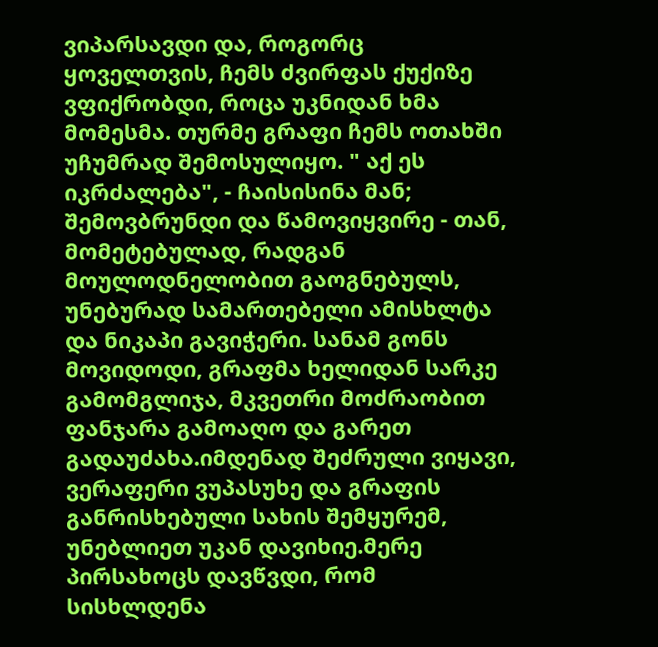ვიპარსავდი და, როგორც ყოველთვის, ჩემს ძვირფას ქუქიზე ვფიქრობდი, როცა უკნიდან ხმა მომესმა. თურმე გრაფი ჩემს ოთახში უჩუმრად შემოსულიყო. " აქ ეს იკრძალება", - ჩაისისინა მან; შემოვბრუნდი და წამოვიყვირე - თან, მომეტებულად, რადგან მოულოდნელობით გაოგნებულს, უნებურად სამართებელი ამისხლტა და ნიკაპი გავიჭერი. სანამ გონს მოვიდოდი, გრაფმა ხელიდან სარკე გამომგლიჯა, მკვეთრი მოძრაობით ფანჯარა გამოაღო და გარეთ გადაუძახა.იმდენად შეძრული ვიყავი, ვერაფერი ვუპასუხე და გრაფის განრისხებული სახის შემყურემ, უნებლიეთ უკან დავიხიე.მერე პირსახოცს დავწვდი, რომ სისხლდენა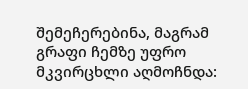შემეჩერებინა, მაგრამ გრაფი ჩემზე უფრო მკვირცხლი აღმოჩნდა: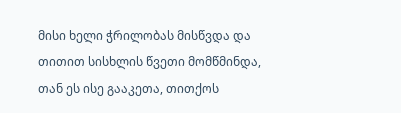მისი ხელი ჭრილობას მისწვდა და თითით სისხლის წვეთი მომწმინდა, თან ეს ისე გააკეთა, თითქოს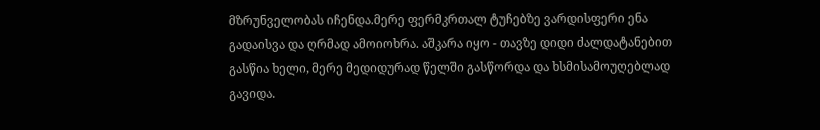მზრუნველობას იჩენდა.მერე ფერმკრთალ ტუჩებზე ვარდისფერი ენა გადაისვა და ღრმად ამოიოხრა. აშკარა იყო - თავზე დიდი ძალდატანებით გასწია ხელი, მერე მედიდურად წელში გასწორდა და ხსმისამოუღებლად გავიდა.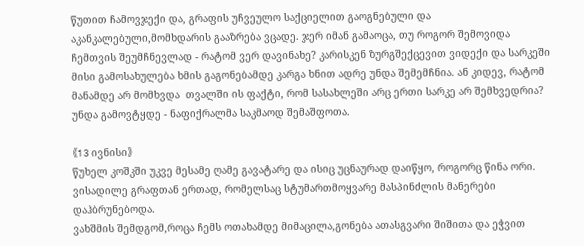წუთით ჩამოვჯექი და, გრაფის უჩვეულო საქციელით გაოგნებული და აკანკალებული,მომხდარის გააზრება ვცადე. ჯერ იმან გამაოცა, თუ როგორ შემოვიდა ჩემთვის შეუმჩნევლად - რატომ ვერ დავინახე? კარისკენ ზურგშექცევით ვიდექი და სარკეში მისი გამოსახულება ხმის გაგონებამდე კარგა ხნით ადრე უნდა შემემჩნია. ან კიდევ, რატომ მანამდე არ მომხვდა  თვალში ის ფაქტი, რომ სასახლეში არც ერთი სარკე არ შემხვედრია? უნდა გამოვტყდე - ნაფიქრალმა საკმაოდ შემაშფოთა.

《13 ივნისი》
წუხელ კოშკში უკვე მესამე ღამე გავატარე და ისიც უცნაურად დაიწყო, როგორც წინა ორი. ვისადილე გრაფთან ერთად, რომელსაც სტუმართმოყვარე მასპინძლის მანერები დაჰბრუნებოდა.
ვახშმის შემდგომ,როცა ჩემს ოთახამდე მიმაცილა,გონება ათასგვარი შიშითა და ეჭვით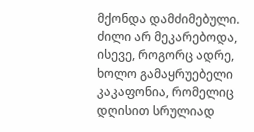მქონდა დამძიმებული. ძილი არ მეკარებოდა, ისევე, როგორც ადრე, ხოლო გამაყრუებელი კაკაფონია, რომელიც დღისით სრულიად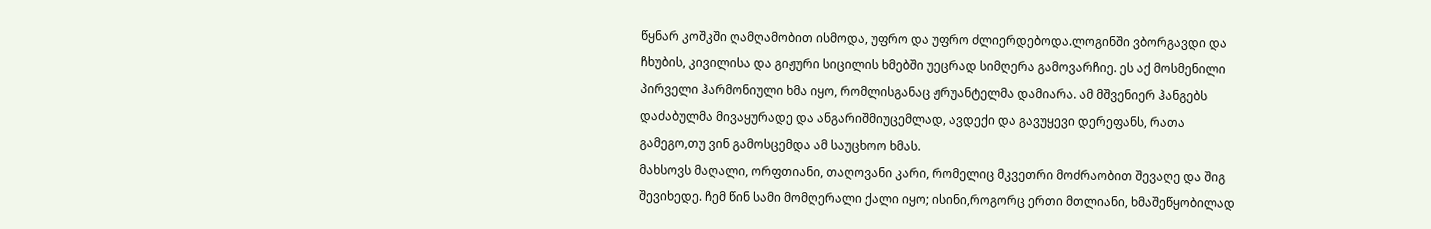წყნარ კოშკში ღამღამობით ისმოდა, უფრო და უფრო ძლიერდებოდა.ლოგინში ვბორგავდი და ჩხუბის, კივილისა და გიჟური სიცილის ხმებში უეცრად სიმღერა გამოვარჩიე. ეს აქ მოსმენილი პირველი ჰარმონიული ხმა იყო, რომლისგანაც ჟრუანტელმა დამიარა. ამ მშვენიერ ჰანგებს დაძაბულმა მივაყურადე და ანგარიშმიუცემლად, ავდექი და გავუყევი დერეფანს, რათა გამეგო,თუ ვინ გამოსცემდა ამ საუცხოო ხმას.
მახსოვს მაღალი, ორფთიანი, თაღოვანი კარი, რომელიც მკვეთრი მოძრაობით შევაღე და შიგ შევიხედე. ჩემ წინ სამი მომღერალი ქალი იყო; ისინი,როგორც ერთი მთლიანი, ხმაშეწყობილად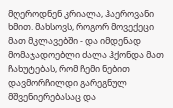მღეროდნენ კრიალა, ჰაეროვანი ხმით. მახსოვს, როგორ მოვექეცი მათ მკლავებში - და იმდენად მომაჯადოებლი ძალა ჰქონდა მათ ჩახუტებას, რომ ჩემი ნებით დავმორჩილდი გარეგნულ მშვენიერებასაც და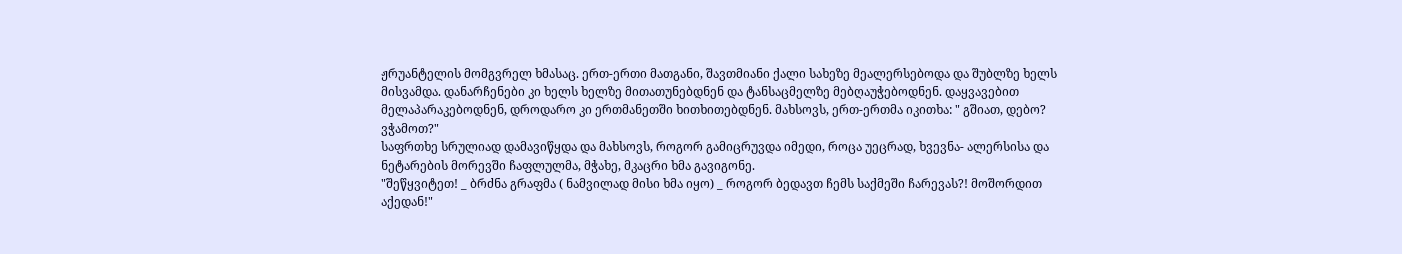ჟრუანტელის მომგვრელ ხმასაც. ერთ-ერთი მათგანი, შავთმიანი ქალი სახეზე მეალერსებოდა და შუბლზე ხელს მისვამდა. დანარჩენები კი ხელს ხელზე მითათუნებდნენ და ტანსაცმელზე მებღაუჭებოდნენ. დაყვავებით მელაპარაკებოდნენ, დროდარო კი ერთმანეთში ხითხითებდნენ. მახსოვს, ერთ-ერთმა იკითხა: " გშიათ, დებო? ვჭამოთ?"
საფრთხე სრულიად დამავიწყდა და მახსოვს, როგორ გამიცრუვდა იმედი, როცა უეცრად, ხვევნა- ალერსისა და ნეტარების მორევში ჩაფლულმა, მჭახე, მკაცრი ხმა გავიგონე.
"შეწყვიტეთ! _ ბრძნა გრაფმა ( ნამვილად მისი ხმა იყო) _ როგორ ბედავთ ჩემს საქმეში ჩარევას?! მოშორდით აქედან!"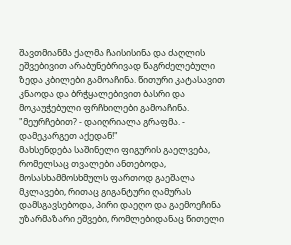შავთმიანმა ქალმა ჩაისისინა და ძაღლის ეშვებივით არაბუნებრივად წაგრძელებული ზედა კბილები გამოაჩინა. წითური კატასავით კნაოდა და ბრჭყალებივით ბასრი და მოკაუჭებული ფრჩხილები გამოაჩინა.
"მეურჩებით? - დაიღრიალა გრაფმა. - დამეკარგეთ აქედან!"
მახსენდება საშინელი ფიგურის გაელვება, რომელსაც თვალები ანთებოდა, მოსასხამმოსხმულს ფართოდ გაეშალა მკლავები, რითაც გიგანტური ღამურას დამსგავსებოდა, პირი დაეღო და გაემოეჩინა უზარმაზარი ეშვები, რომლებიდანაც წითელი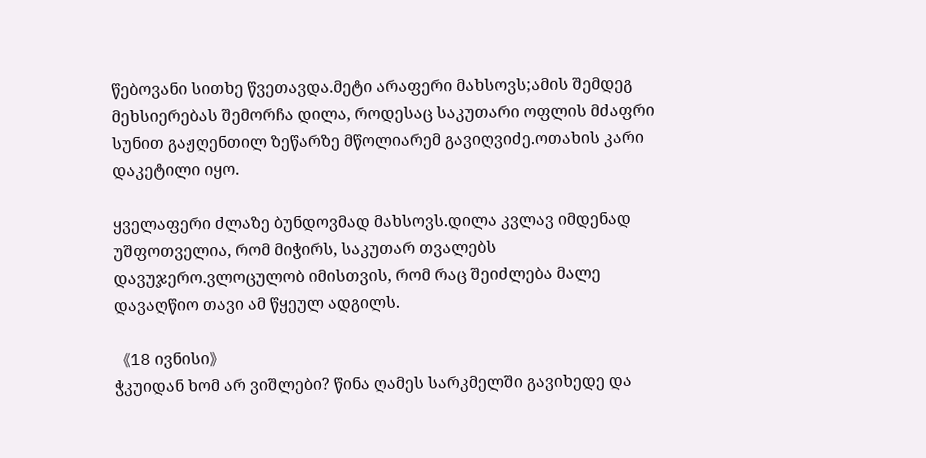წებოვანი სითხე წვეთავდა.მეტი არაფერი მახსოვს;ამის შემდეგ მეხსიერებას შემორჩა დილა, როდესაც საკუთარი ოფლის მძაფრი სუნით გაჟღენთილ ზეწარზე მწოლიარემ გავიღვიძე.ოთახის კარი დაკეტილი იყო.

ყველაფერი ძლაზე ბუნდოვმად მახსოვს.დილა კვლავ იმდენად უშფოთველია, რომ მიჭირს, საკუთარ თვალებს დავუჯერო.ვლოცულობ იმისთვის, რომ რაც შეიძლება მალე დავაღწიო თავი ამ წყეულ ადგილს.

《18 ივნისი》
ჭკუიდან ხომ არ ვიშლები? წინა ღამეს სარკმელში გავიხედე და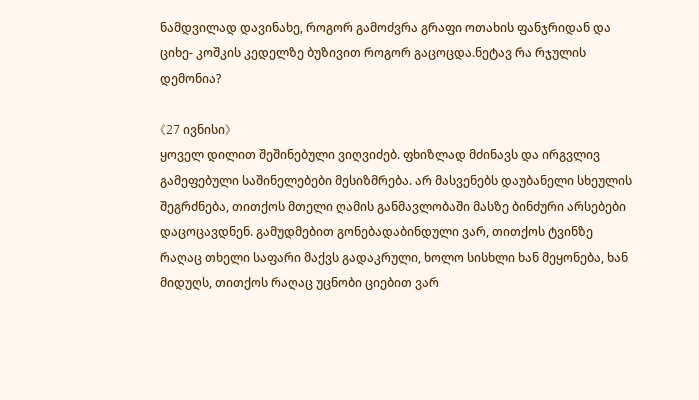ნამდვილად დავინახე, როგორ გამოძვრა გრაფი ოთახის ფანჯრიდან და ციხე- კოშკის კედელზე ბუზივით როგორ გაცოცდა.ნეტავ რა რჯულის დემონია?

《27 ივნისი》
ყოველ დილით შეშინებული ვიღვიძებ. ფხიზლად მძინავს და ირგვლივ გამეფებული საშინელებები მესიზმრება. არ მასვენებს დაუბანელი სხეულის შეგრძნება, თითქოს მთელი ღამის განმავლობაში მასზე ბინძური არსებები დაცოცავდნენ. გამუდმებით გონებადაბინდული ვარ, თითქოს ტვინზე რაღაც თხელი საფარი მაქვს გადაკრული, ხოლო სისხლი ხან მეყონება, ხან მიდუღს, თითქოს რაღაც უცნობი ციებით ვარ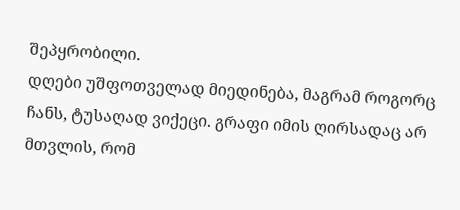შეპყრობილი.
დღები უშფოთველად მიედინება, მაგრამ როგორც ჩანს, ტუსაღად ვიქეცი. გრაფი იმის ღირსადაც არ მთვლის, რომ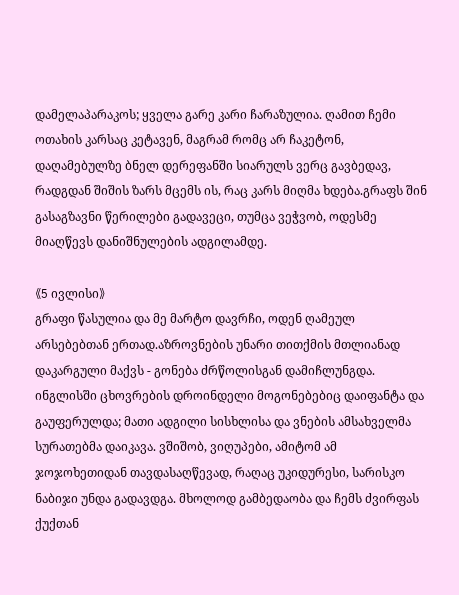დამელაპარაკოს; ყველა გარე კარი ჩარაზულია. ღამით ჩემი ოთახის კარსაც კეტავენ, მაგრამ რომც არ ჩაკეტონ, დაღამებულზე ბნელ დერეფანში სიარულს ვერც გავბედავ, რადგდან შიშის ზარს მცემს ის, რაც კარს მიღმა ხდება.გრაფს შინ გასაგზავნი წერილები გადავეცი, თუმცა ვეჭვობ, ოდესმე მიაღწევს დანიშნულების ადგილამდე.

《5 ივლისი》
გრაფი წასულია და მე მარტო დავრჩი, ოდენ ღამეულ არსებებთან ერთად.აზროვნების უნარი თითქმის მთლიანად დაკარგული მაქვს - გონება ძრწოლისგან დამიჩლუნგდა. ინგლისში ცხოვრების დროინდელი მოგონებებიც დაიფანტა და გაუფერულდა; მათი ადგილი სისხლისა და ვნების ამსახველმა სურათებმა დაიკავა. ვშიშობ, ვიღუპები, ამიტომ ამ ჯოჯოხეთიდან თავდასაღწევად, რაღაც უკიდურესი, სარისკო ნაბიჯი უნდა გადავდგა. მხოლოდ გამბედაობა და ჩემს ძვირფას ქუქთან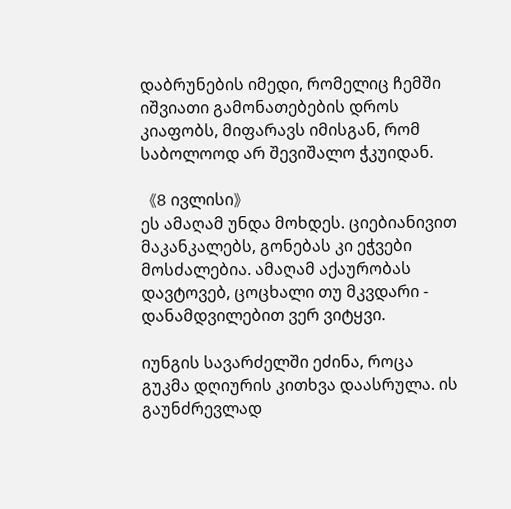დაბრუნების იმედი, რომელიც ჩემში იშვიათი გამონათებების დროს კიაფობს, მიფარავს იმისგან, რომ საბოლოოდ არ შევიშალო ჭკუიდან.

《8 ივლისი》
ეს ამაღამ უნდა მოხდეს. ციებიანივით მაკანკალებს, გონებას კი ეჭვები მოსძალებია. ამაღამ აქაურობას დავტოვებ, ცოცხალი თუ მკვდარი - დანამდვილებით ვერ ვიტყვი.

იუნგის სავარძელში ეძინა, როცა გუკმა დღიურის კითხვა დაასრულა. ის გაუნძრევლად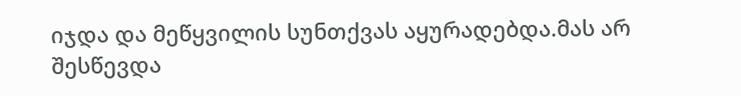იჯდა და მეწყვილის სუნთქვას აყურადებდა.მას არ შესწევდა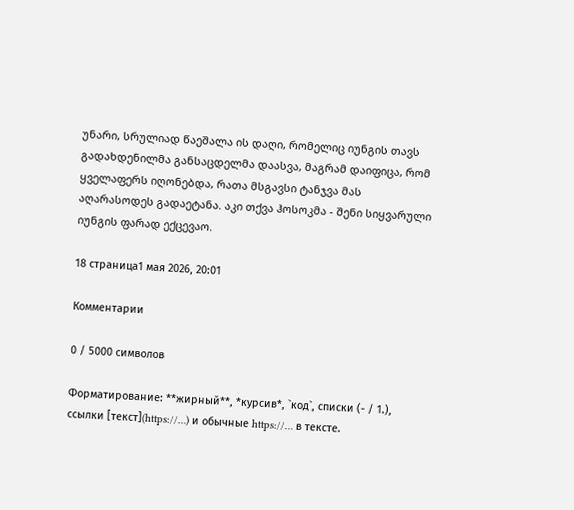უნარი, სრულიად წაეშალა ის დაღი, რომელიც იუნგის თავს გადახდენილმა განსაცდელმა დაასვა, მაგრამ დაიფიცა, რომ ყველაფერს იღონებდა, რათა მსგავსი ტანჯვა მას აღარასოდეს გადაეტანა. აკი თქვა ჰოსოკმა - შენი სიყვარული იუნგის ფარად ექცევაო.

18 страница1 мая 2026, 20:01

Комментарии

0 / 5000 символов

Форматирование: **жирный**, *курсив*, `код`, списки (- / 1.), ссылки [текст](https://…) и обычные https://… в тексте.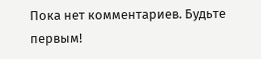Пока нет комментариев. Будьте первым!